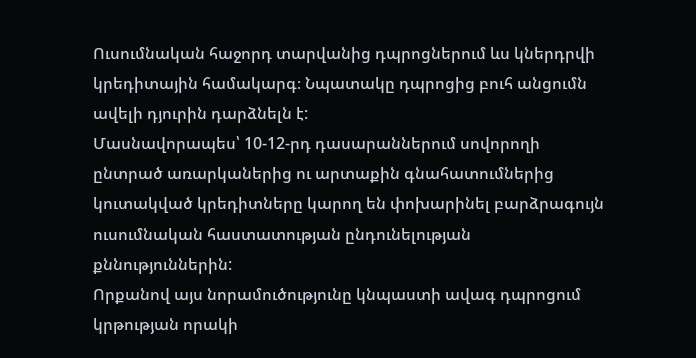Ուսումնական հաջորդ տարվանից դպրոցներում ևս կներդրվի կրեդիտային համակարգ։ Նպատակը դպրոցից բուհ անցումն ավելի դյուրին դարձնելն է:
Մասնավորապես՝ 10-12-րդ դասարաններում սովորողի ընտրած առարկաներից ու արտաքին գնահատումներից կուտակված կրեդիտները կարող են փոխարինել բարձրագույն ուսումնական հաստատության ընդունելության քննություններին:
Որքանով այս նորամուծությունը կնպաստի ավագ դպրոցում կրթության որակի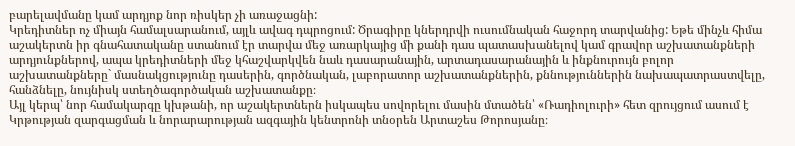բարելավմանը կամ արդյոք նոր ռիսկեր չի առաջացնի:
Կրեդիտներ ոչ միայն համալսարանում, այլև ավագ դպրոցում: Ծրագիրը կներդրվի ուսումնական հաջորդ տարվանից: Եթե մինչև հիմա աշակերտն իր գնահատականը ստանում էր տարվա մեջ առարկայից մի քանի դաս պատասխանելով կամ գրավոր աշխատանքների արդյունքներով, ապա կրեդիտների մեջ կհաշվարկվեն նաև դասարանային, արտադասարանային և ինքնուրույն բոլոր աշխատանքները` մասնակցությունը դասերին, գործնական, լաբորատոր աշխատանքներին, քննություններին նախապատրաստվելը, հանձնելը, նույնիսկ ստեղծագործական աշխատանքը։
Այլ կերպ՝ նոր համակարգը կխթանի, որ աշակերտներն իսկապես սովորելու մասին մտածեն՝ «Ռադիոլուրի» հետ զրույցում ասում է Կրթության զարգացման և նորարարության ազգային կենտրոնի տնօրեն Արտաշես Թորոսյանը։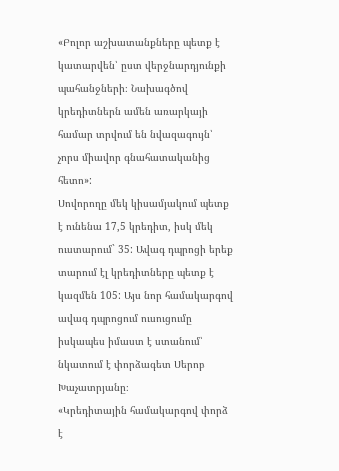«Բոլոր աշխատանքները պետք է կատարվեն՝ ըստ վերջնարդյունքի պահանջների։ Նախագծով կրեդիտներն ամեն առարկայի համար տրվում են նվազագույն՝ չորս միավոր գնահատականից հետո»:
Սովորողը մեկ կիսամյակում պետք է ունենա 17,5 կրեդիտ, իսկ մեկ ուստարում` 35: Ավագ դպրոցի երեք տարում էլ կրեդիտները պետք է կազմեն 105: Այս նոր համակարգով ավագ դպրոցում ուսուցումը իսկապես իմաստ է ստանում՝ նկատում է փորձագետ Սերոբ Խաչատրյանը։
«Կրեդիտային համակարգով փորձ է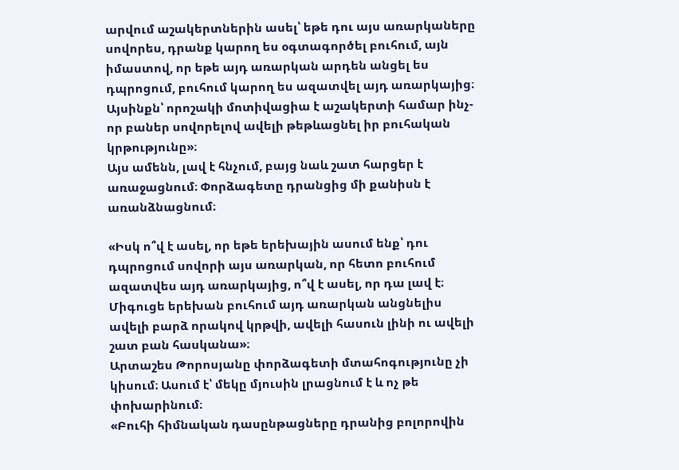արվում աշակերտներին ասել՝ եթե դու այս առարկաները սովորես, դրանք կարող ես օգտագործել բուհում, այն իմաստով, որ եթե այդ առարկան արդեն անցել ես դպրոցում, բուհում կարող ես ազատվել այդ առարկայից։ Այսինքն՝ որոշակի մոտիվացիա է աշակերտի համար ինչ-որ բաներ սովորելով ավելի թեթևացնել իր բուհական կրթությունը»։
Այս ամենն, լավ է հնչում, բայց նաև շատ հարցեր է առաջացնում։ Փորձագետը դրանցից մի քանիսն է առանձնացնում։

«Իսկ ո՞վ է ասել, որ եթե երեխային ասում ենք՝ դու դպրոցում սովորի այս առարկան, որ հետո բուհում ազատվես այդ առարկայից, ո՞վ է ասել, որ դա լավ է։ Միգուցե երեխան բուհում այդ առարկան անցնելիս ավելի բարձ որակով կրթվի, ավելի հասուն լինի ու ավելի շատ բան հասկանա»։
Արտաշես Թորոսյանը փորձագետի մտահոգությունը չի կիսում։ Ասում է՝ մեկը մյուսին լրացնում է և ոչ թե փոխարինում։
«Բուհի հիմնական դասընթացները դրանից բոլորովին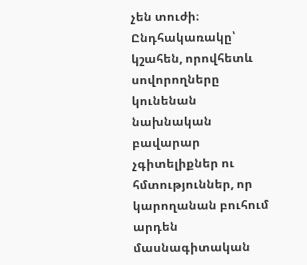չեն տուժի։ Ընդհակառակը՝ կշահեն, որովհետև սովորողները կունենան նախնական բավարար չգիտելիքներ ու հմտություններ, որ կարողանան բուհում արդեն մասնագիտական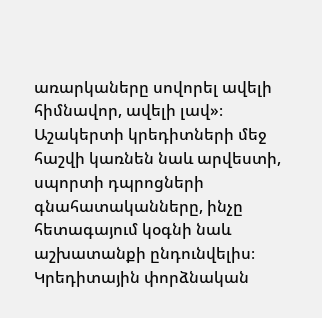առարկաները սովորել ավելի հիմնավոր, ավելի լավ»։
Աշակերտի կրեդիտների մեջ հաշվի կառնեն նաև արվեստի, սպորտի դպրոցների գնահատականները, ինչը հետագայում կօգնի նաև աշխատանքի ընդունվելիս։ Կրեդիտային փորձնական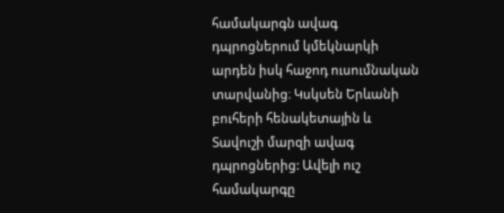համակարգն ավագ դպրոցներում կմեկնարկի արդեն իսկ հաջոդ ուսումնական տարվանից։ Կսկսեն Երևանի բուհերի հենակետային և Տավուշի մարզի ավագ դպրոցներից: Ավելի ուշ համակարգը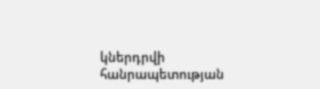կներդրվի հանրապետության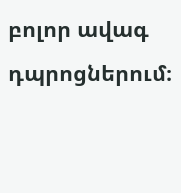բոլոր ավագ դպրոցներում։